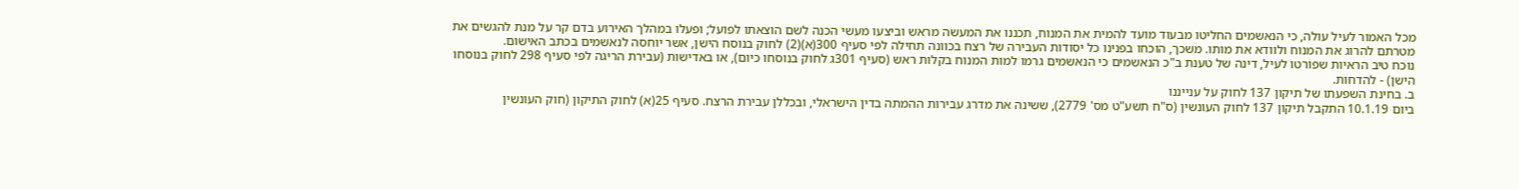מכל האמור לעיל עולה, כי הנאשמים החליטו מבעוד מועד להמית את המנוח, תכננו את המעשה מראש וביצעו מעשי הכנה לשם הוצאתו לפועל; ופעלו במהלך האירוע בדם קר על מנת להגשים את מטרתם להרוג את המנוח ולוודא את מותו. משכך, הוכחו בפנינו כל יסודות העבירה של רצח בכוונה תחילה לפי סעיף 300(א)(2) לחוק בנוסח הישן, אשר יוחסה לנאשמים בכתב האישום.
נוכח טיב הראיות שפורטו לעיל, דינה של טענת ב"כ הנאשמים כי הנאשמים גרמו למות המנוח בקלות ראש (סעיף 301ג לחוק בנוסחו כיום), או באדישות (עבירת הריגה לפי סעיף 298 לחוק בנוסחו הישן) - להדחות.
ב. בחינת השפעתו של תיקון 137 לחוק על ענייננו
ביום 10.1.19 התקבל תיקון 137 לחוק העונשין (ס"ח תשע"ט מס' 2779), ששינה את מדרג עבירות ההמתה בדין הישראלי, ובכללן עבירת הרצח. סעיף 25(א) לחוק התיקון (חוק העונשין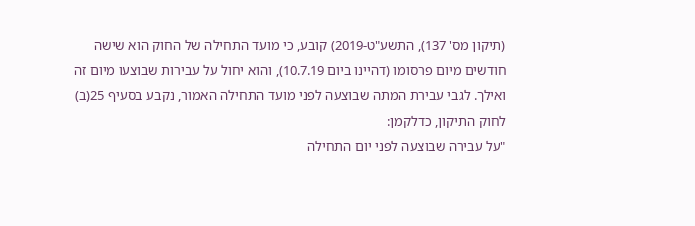(תיקון מס' 137), התשע"ט-2019) קובע, כי מועד התחילה של החוק הוא שישה חודשים מיום פרסומו (דהיינו ביום 10.7.19), והוא יחול על עבירות שבוצעו מיום זה ואילך. לגבי עבירת המתה שבוצעה לפני מועד התחילה האמור, נקבע בסעיף 25(ב) לחוק התיקון, כדלקמן:
"על עבירה שבוצעה לפני יום התחילה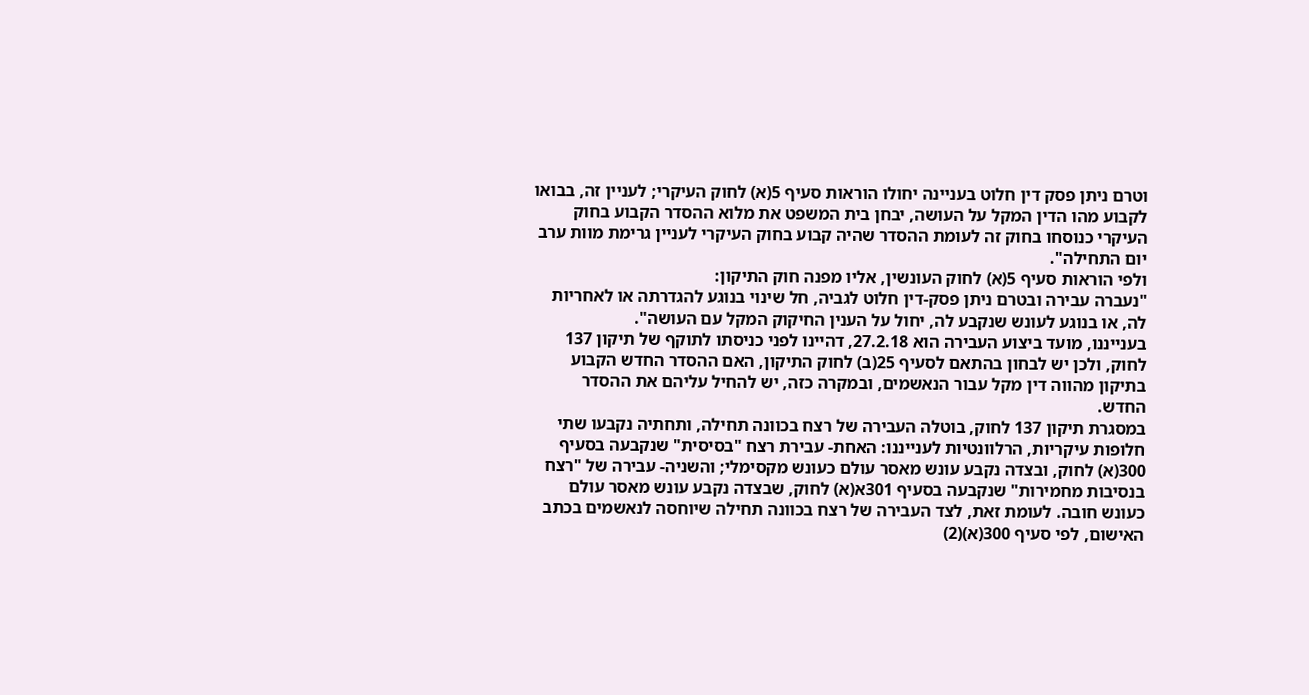וטרם ניתן פסק דין חלוט בעניינה יחולו הוראות סעיף 5(א) לחוק העיקרי; לעניין זה, בבואו לקבוע מהו הדין המקל על העושה, יבחן בית המשפט את מלוא ההסדר הקבוע בחוק העיקרי כנוסחו בחוק זה לעומת ההסדר שהיה קבוע בחוק העיקרי לעניין גרימת מוות ערב יום התחילה".
ולפי הוראות סעיף 5(א) לחוק העונשין, אליו מפנה חוק התיקון:
"נעברה עבירה ובטרם ניתן פסק-דין חלוט לגביה, חל שינוי בנוגע להגדרתה או לאחריות לה, או בנוגע לעונש שנקבע לה, יחול על הענין החיקוק המקל עם העושה".
בענייננו, מועד ביצוע העבירה הוא 27.2.18, דהיינו לפני כניסתו לתוקף של תיקון 137 לחוק, ולכן יש לבחון בהתאם לסעיף 25(ב) לחוק התיקון, האם ההסדר החדש הקבוע בתיקון מהווה דין מקל עבור הנאשמים, ובמקרה כזה, יש להחיל עליהם את ההסדר החדש.
במסגרת תיקון 137 לחוק, בוטלה העבירה של רצח בכוונה תחילה, ותחתיה נקבעו שתי חלופות עיקריות, הרלוונטיות לענייננו: האחת- עבירת רצח "בסיסית" שנקבעה בסעיף 300(א) לחוק, ובצדה נקבע עונש מאסר עולם כעונש מקסימלי; והשניה- עבירה של "רצח בנסיבות מחמירות" שנקבעה בסעיף 301א(א) לחוק, שבצדה נקבע עונש מאסר עולם כעונש חובה. לעומת זאת, לצד העבירה של רצח בכוונה תחילה שיוחסה לנאשמים בכתב האישום, לפי סעיף 300(א)(2)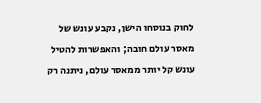לחוק בנוסחו הישן, נקבע עונש של מאסר עולם חובה; והאפשרות להטיל עונש קל יותר ממאסר עולם, ניתנה רק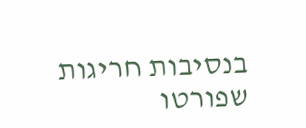בנסיבות חריגות שפורטו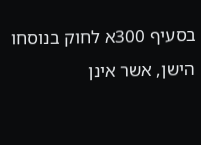בסעיף 300א לחוק בנוסחו הישן, אשר אינן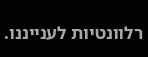רלוונטיות לענייננו.